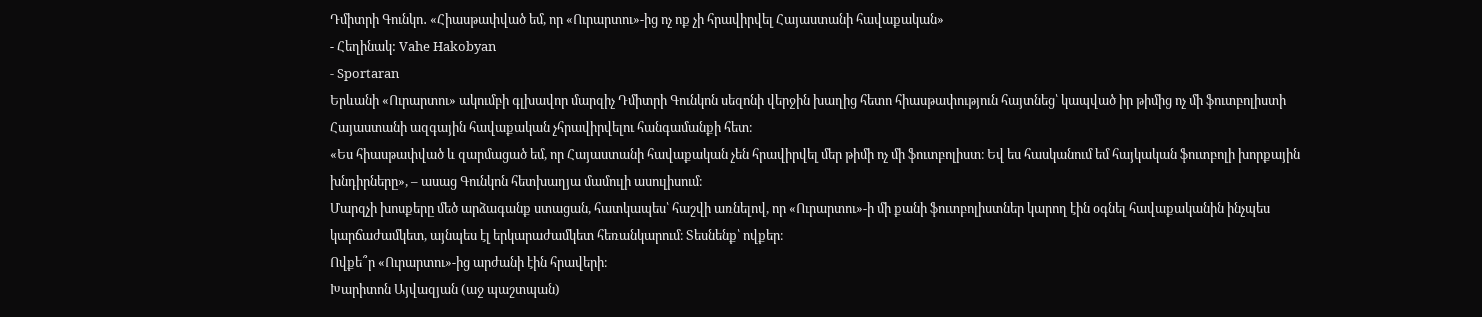Դմիտրի Գունկո․ «Հիասթափված եմ, որ «Ուրարտու»-ից ոչ ոք չի հրավիրվել Հայաստանի հավաքական»
- Հեղինակ: Vahe Hakobyan
- Sportaran
Երևանի «Ուրարտու» ակումբի գլխավոր մարզիչ Դմիտրի Գունկոն սեզոնի վերջին խաղից հետո հիասթափություն հայտնեց՝ կապված իր թիմից ոչ մի ֆուտբոլիստի Հայաստանի ազգային հավաքական չհրավիրվելու հանգամանքի հետ։
«Ես հիասթափված և զարմացած եմ, որ Հայաստանի հավաքական չեն հրավիրվել մեր թիմի ոչ մի ֆուտբոլիստ։ Եվ ես հասկանում եմ հայկական ֆուտբոլի խորքային խնդիրները», – ասաց Գունկոն հետխաղյա մամուլի ասուլիսում։
Մարզչի խոսքերը մեծ արձագանք ստացան, հատկապես՝ հաշվի առնելով, որ «Ուրարտու»-ի մի քանի ֆուտբոլիստներ կարող էին օգնել հավաքականին ինչպես կարճաժամկետ, այնպես էլ երկարաժամկետ հեռանկարում։ Տեսնենք՝ ովքեր։
Ովքե՞ր «Ուրարտու»-ից արժանի էին հրավերի։
Խարիտոն Այվազյան (աջ պաշտպան)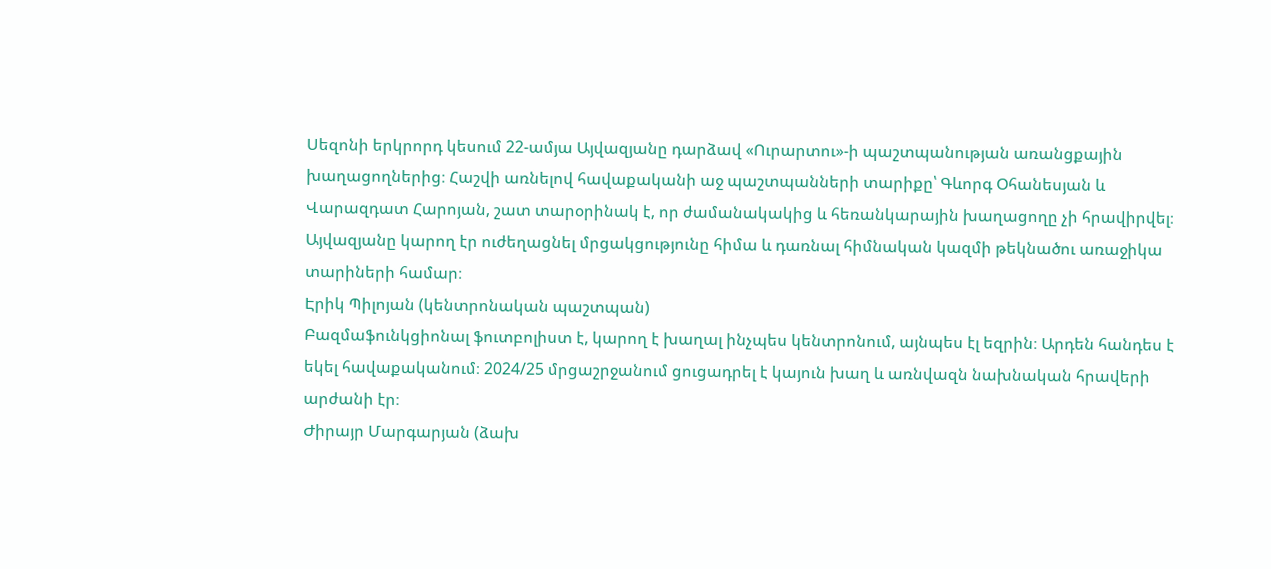Սեզոնի երկրորդ կեսում 22-ամյա Այվազյանը դարձավ «Ուրարտու»-ի պաշտպանության առանցքային խաղացողներից։ Հաշվի առնելով հավաքականի աջ պաշտպանների տարիքը՝ Գևորգ Օհանեսյան և Վարազդատ Հարոյան, շատ տարօրինակ է, որ ժամանակակից և հեռանկարային խաղացողը չի հրավիրվել։ Այվազյանը կարող էր ուժեղացնել մրցակցությունը հիմա և դառնալ հիմնական կազմի թեկնածու առաջիկա տարիների համար։
Էրիկ Պիլոյան (կենտրոնական պաշտպան)
Բազմաֆունկցիոնալ ֆուտբոլիստ է, կարող է խաղալ ինչպես կենտրոնում, այնպես էլ եզրին։ Արդեն հանդես է եկել հավաքականում։ 2024/25 մրցաշրջանում ցուցադրել է կայուն խաղ և առնվազն նախնական հրավերի արժանի էր։
Ժիրայր Մարգարյան (ձախ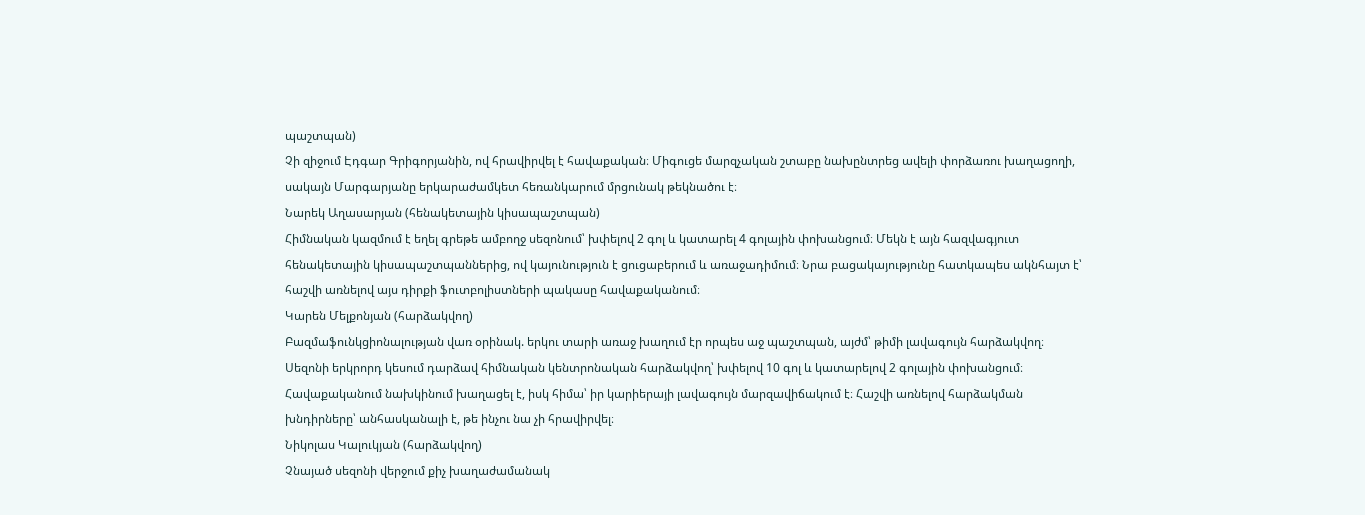պաշտպան)
Չի զիջում Էդգար Գրիգորյանին, ով հրավիրվել է հավաքական։ Միգուցե մարզչական շտաբը նախընտրեց ավելի փորձառու խաղացողի, սակայն Մարգարյանը երկարաժամկետ հեռանկարում մրցունակ թեկնածու է։
Նարեկ Աղասարյան (հենակետային կիսապաշտպան)
Հիմնական կազմում է եղել գրեթե ամբողջ սեզոնում՝ խփելով 2 գոլ և կատարել 4 գոլային փոխանցում։ Մեկն է այն հազվագյուտ հենակետային կիսապաշտպաններից, ով կայունություն է ցուցաբերում և առաջադիմում։ Նրա բացակայությունը հատկապես ակնհայտ է՝ հաշվի առնելով այս դիրքի ֆուտբոլիստների պակասը հավաքականում։
Կարեն Մելքոնյան (հարձակվող)
Բազմաֆունկցիոնալության վառ օրինակ. երկու տարի առաջ խաղում էր որպես աջ պաշտպան, այժմ՝ թիմի լավագույն հարձակվող։ Սեզոնի երկրորդ կեսում դարձավ հիմնական կենտրոնական հարձակվող՝ խփելով 10 գոլ և կատարելով 2 գոլային փոխանցում։ Հավաքականում նախկինում խաղացել է, իսկ հիմա՝ իր կարիերայի լավագույն մարզավիճակում է։ Հաշվի առնելով հարձակման խնդիրները՝ անհասկանալի է, թե ինչու նա չի հրավիրվել։
Նիկոլաս Կալուկյան (հարձակվող)
Չնայած սեզոնի վերջում քիչ խաղաժամանակ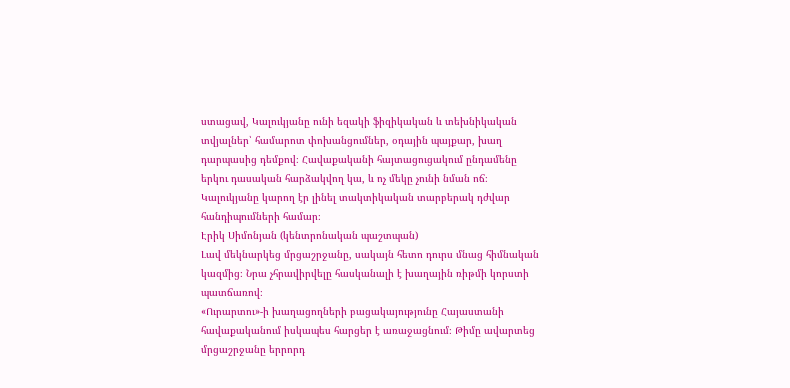ստացավ, Կալուկյանը ունի եզակի ֆիզիկական և տեխնիկական տվյալներ՝ համարոտ փոխանցումներ, օդային պայքար, խաղ դարպասից դեմքով։ Հավաքականի հայտացուցակում ընդամենը երկու դասական հարձակվող կա, և ոչ մեկը չունի նման ոճ։ Կալուկյանը կարող էր լինել տակտիկական տարբերակ դժվար հանդիպումների համար։
Էրիկ Սիմոնյան (կենտրոնական պաշտպան)
Լավ մեկնարկեց մրցաշրջանը, սակայն հետո դուրս մնաց հիմնական կազմից։ Նրա չհրավիրվելը հասկանալի է խաղային ռիթմի կորստի պատճառով։
«Ուրարտու»-ի խաղացողների բացակայությունը Հայաստանի հավաքականում իսկապես հարցեր է առաջացնում։ Թիմը ավարտեց մրցաշրջանը երրորդ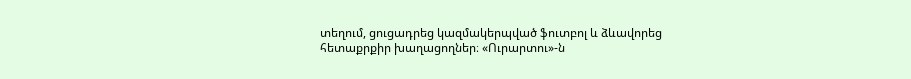տեղում, ցուցադրեց կազմակերպված ֆուտբոլ և ձևավորեց հետաքրքիր խաղացողներ։ «Ուրարտու»-ն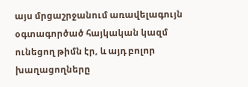այս մրցաշրջանում առավելագույն օգտագործած հայկական կազմ ունեցող թիմն էր, և այդ բոլոր խաղացողները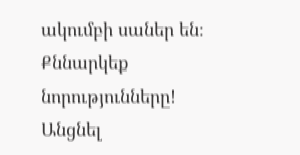ակումբի սաներ են։
Քննարկեք նորությունները!
Անցնել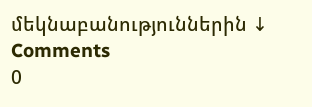մեկնաբանություններին ↓
Comments
0